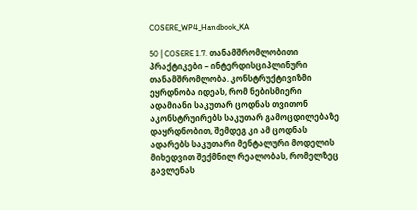COSERE_WP4_Handbook_KA

50 | COSERE 1.7. თანამშრომლობითი პრაქტიკები – ინტერდისციპლინური თანამშრომლობა. კონსტრუქტივიზმი ეყრდნობა იდეას, რომ ნებისმიერი ადამიანი საკუთარ ცოდნას თვითონ აკონსტრუირებს საკუთარ გამოცდილებაზე დაყრდნობით, შემდეგ კი ამ ცოდნას ადარებს საკუთარი მენტალური მოდელის მიხედვით შექმნილ რეალობას, რომელზეც გავლენას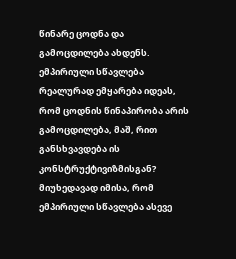წინარე ცოდნა და გამოცდილება ახდენს. ემპირიული სწავლება რეალურად ემყარება იდეას, რომ ცოდნის წინაპირობა არის გამოცდილება, მაშ, რით განსხვავდება ის კონსტრუქტივიზმისგან? მიუხედავად იმისა, რომ ემპირიული სწავლება ასევე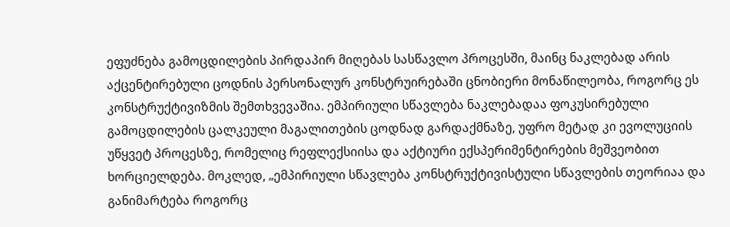ეფუძნება გამოცდილების პირდაპირ მიღებას სასწავლო პროცესში, მაინც ნაკლებად არის აქცენტირებული ცოდნის პერსონალურ კონსტრუირებაში ცნობიერი მონაწილეობა, როგორც ეს კონსტრუქტივიზმის შემთხვევაშია. ემპირიული სწავლება ნაკლებადაა ფოკუსირებული გამოცდილების ცალკეული მაგალითების ცოდნად გარდაქმნაზე, უფრო მეტად კი ევოლუციის უწყვეტ პროცესზე, რომელიც რეფლექსიისა და აქტიური ექსპერიმენტირების მეშვეობით ხორციელდება. მოკლედ, „ემპირიული სწავლება კონსტრუქტივისტული სწავლების თეორიაა და განიმარტება როგორც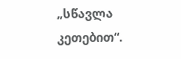„სწავლა კეთებით“.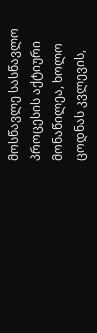მოსწავლე სასწავლო პროცესის აქტიური მონაწილეა, ხოლო ცოდნას კვლევის,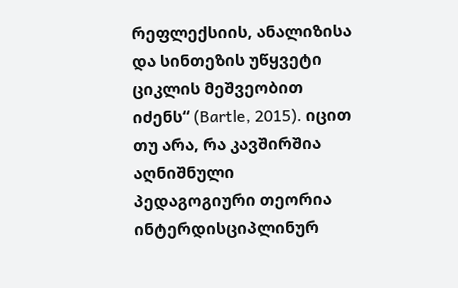რეფლექსიის, ანალიზისა და სინთეზის უწყვეტი ციკლის მეშვეობით იძენს“ (Bartle, 2015). იცით თუ არა, რა კავშირშია აღნიშნული პედაგოგიური თეორია ინტერდისციპლინურ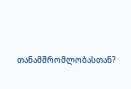თანამშრომლობასთან?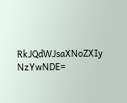RkJQdWJsaXNoZXIy NzYwNDE=